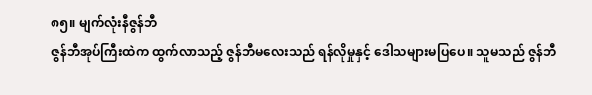၈၅။ မျက်လုံးနီဇွန်ဘီ
ဇွန်ဘီအုပ်ကြီးထဲက ထွက်လာသည့် ဇွန်ဘီမလေးသည် ရန်လိုမှုနှင့် ဒေါသများမပြပေ။ သူမသည် ဇွန်ဘီ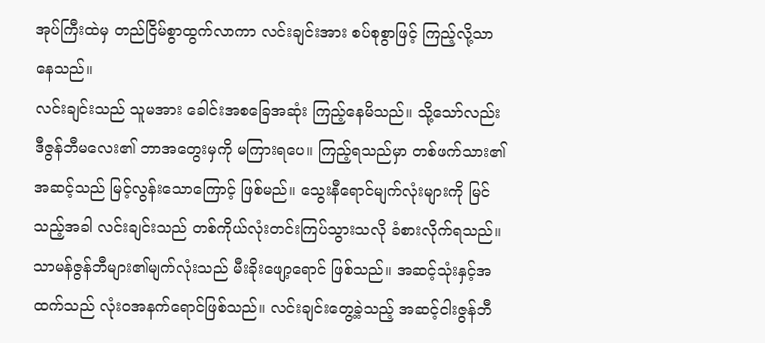အုပ်ကြီးထဲမှ တည်ငြိမ်စွာထွက်လာကာ လင်းချင်းအား စပ်စုစွာဖြင့် ကြည့်လို့သာနေသည်။
လင်းချင်းသည် သူမအား ခေါင်းအစခြေအဆုံး ကြည့်နေမိသည်။ သို့သော်လည်း ဒီဇွန်ဘီမလေး၏ ဘာအတွေးမှကို မကြားရပေ။ ကြည့်ရသည်မှာ တစ်ဖက်သား၏ အဆင့်သည် မြင့်လွန်းသောကြောင့် ဖြစ်မည်။ သွေးနီရောင်မျက်လုံးများကို မြင်သည့်အခါ လင်းချင်းသည် တစ်ကိုယ်လုံးတင်းကြပ်သွားသလို ခံစားလိုက်ရသည်။
သာမန်ဇွန်ဘီများ၏မျက်လုံးသည် မီးခိုးဖျော့ရောင် ဖြစ်သည်။ အဆင့်သုံးနှင့်အထက်သည် လုံးဝအနက်ရောင်ဖြစ်သည်။ လင်းချင်းတွေ့ခဲ့သည့် အဆင့်ငါးဇွန်ဘီ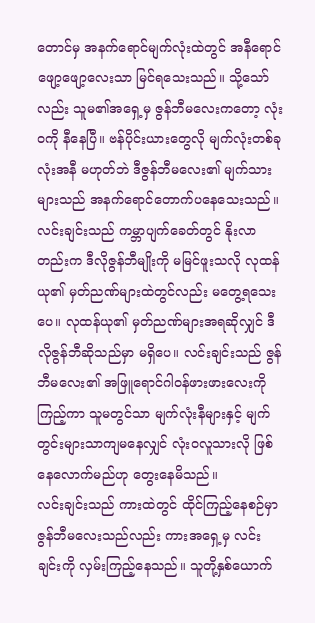တောင်မှ အနက်ရောင်မျက်လုံးထဲတွင် အနီရောင်ဖျော့ဖျော့လေးသာ မြင်ရသေးသည်။ သို့သော်လည်း သူမ၏အရှေ့မှ ဇွန်ဘီမလေးကတော့ လုံးဝကို နီနေပြီ။ ဗန်ပိုင်းယားတွေလို မျက်လုံးတစ်ခုလုံးအနီ မဟုတ်ဘဲ ဒီဇွန်ဘီမလေး၏ မျက်သားများသည် အနက်ရောင်တောက်ပနေသေးသည်။
လင်းချင်းသည် ကမ္ဘာပျက်ခေတ်တွင် နိုးလာတည်းက ဒီလိုဇွန်ဘီမျိုးကို မမြင်ဖူးသလို လုထန်ယု၏ မှတ်ညဏ်များထဲတွင်လည်း မတွေ့ရသေးပေ။ လုထန်ယု၏ မှတ်ညဏ်များအရဆိုလျှင် ဒီလိုဇွန်ဘီဆိုသည်မှာ မရှိပေ။ လင်းချင်းသည် ဇွန်ဘီမလေး၏ အဖြူရောင်ဂါဝန်ဖားဖားလေးကို ကြည့်ကာ သူမတွင်သာ မျက်လုံးနီများနှင့် မျက်တွင်းများသာကျမနေလျှင် လုံးဝလူသားလို ဖြစ်နေလောက်မည်ဟု တွေးနေမိသည်။
လင်းချင်းသည် ကားထဲတွင် ထိုင်ကြည့်နေစဉ်မှာ ဇွန်ဘီမလေးသည်လည်း ကားအရှေ့မှ လင်းချင်းကို လှမ်းကြည့်နေသည်။ သူတို့နှစ်ယောက်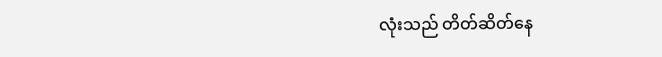လုံးသည် တိတ်ဆိတ်နေ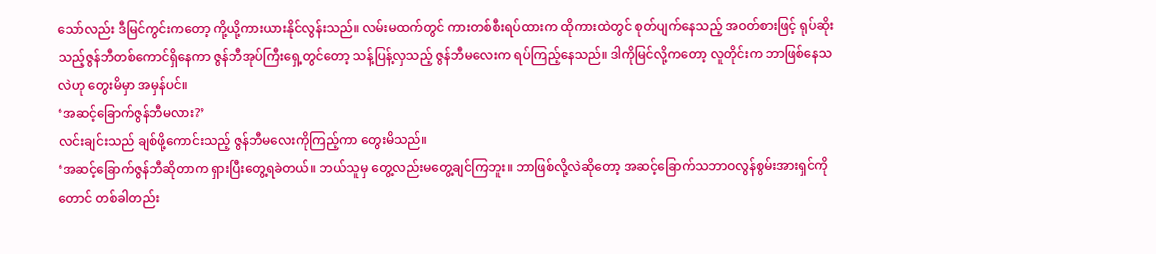သော်လည်း ဒီမြင်ကွင်းကတော့ ကို့ယို့ကားယားနိုင်လွန်းသည်။ လမ်းမထက်တွင် ကားတစ်စီးရပ်ထားက ထိုကားထဲတွင် စုတ်ပျက်နေသည့် အဝတ်စားဖြင့် ရုပ်ဆိုးသည့်ဇွန်ဘီတစ်ကောင်ရှိနေကာ ဇွန်ဘီအုပ်ကြီးရှေ့တွင်တော့ သန့်ပြန့်လှသည့် ဇွန်ဘီမလေးက ရပ်ကြည့်နေသည်။ ဒါကိုမြင်လို့ကတော့ လူတိုင်းက ဘာဖြစ်နေသလဲဟု တွေးမိမှာ အမှန်ပင်။
‘အဆင့်ခြောက်ဇွန်ဘီမလား?’
လင်းချင်းသည် ချစ်ဖို့ကောင်းသည့် ဇွန်ဘီမလေးကိုကြည့်ကာ တွေးမိသည်။
‘အဆင့်ခြောက်ဇွန်ဘီဆိုတာက ရှားပြီးတွေ့ရခဲတယ်။ ဘယ်သူမှ တွေ့လည်းမတွေ့ချင်ကြဘူး။ ဘာဖြစ်လို့လဲဆိုတော့ အဆင့်ခြောက်သဘာဝလွန်စွမ်းအားရှင်ကိုတောင် တစ်ခါတည်း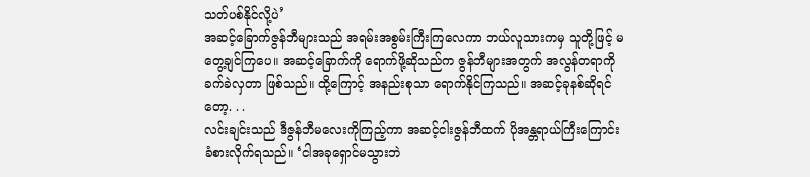သတ်ပစ်နိုင်လို့ပဲ’
အဆင့်ခြောက်ဇွန်ဘီများသည် အရမ်းအစွမ်းကြီးကြလေကာ ဘယ်လူသားကမှ သူတို့ဖြင့် မတွေ့ချင်ကြပေ။ အဆင့်ခြောက်ကို ရောက်ဖို့ဆိုသည်က ဇွန်ဘီများအတွက် အလွန်တရာကို ခက်ခဲလှတာ ဖြစ်သည်။ ထို့ကြောင့် အနည်းစုသာ ရောက်နိုင်ကြသည်။ အဆင့်ခုနစ်ဆိုရင်တော့. . .
လင်းချင်းသည် ဒီဇွန်ဘီမလေးကိုကြည့်ကာ အဆင့်ငါးဇွန်ဘီထက် ပိုအန္တရာယ်ကြီးကြောင်း ခံစားလိုက်ရသည်။ ‘ငါအခုရှောင်မသွားဘဲ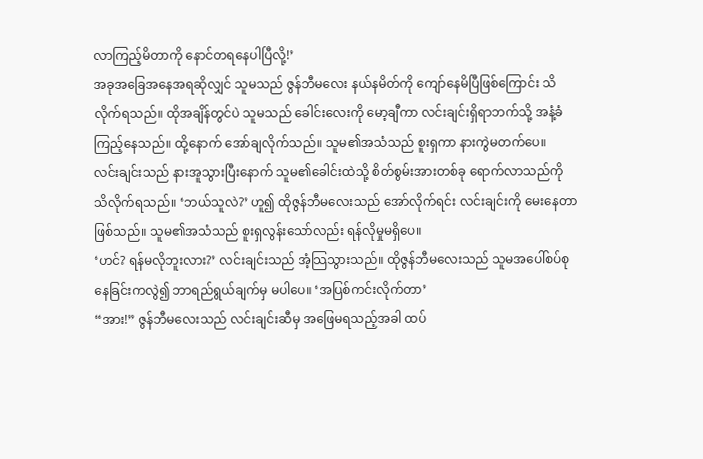လာကြည့်မိတာကို နောင်တရနေပါပြီလို့!’
အခုအခြေအနေအရဆိုလျှင် သူမသည် ဇွန်ဘီမလေး နယ်နမိတ်ကို ကျော်နေမိပြီဖြစ်ကြောင်း သိလိုက်ရသည်။ ထိုအချိန်တွင်ပဲ သူမသည် ခေါင်းလေးကို မော့ချီကာ လင်းချင်းရှိရာဘက်သို့ အနံ့ခံကြည့်နေသည်။ ထို့နောက် အော်ချလိုက်သည်။ သူမ၏အသံသည် စူးရှကာ နားကွဲမတက်ပေ။
လင်းချင်းသည် နားအူသွားပြီးနောက် သူမ၏ခေါင်းထဲသို့ စိတ်စွမ်းအားတစ်ခု ရောက်လာသည်ကို သိလိုက်ရသည်။ ‘ဘယ်သူလဲ?’ ဟူ၍ ထိုဇွန်ဘီမလေးသည် အော်လိုက်ရင်း လင်းချင်းကို မေးနေတာဖြစ်သည်။ သူမ၏အသံသည် စူးရှလွန်းသော်လည်း ရန်လိုမှုမရှိပေ။
‘ဟင်? ရန်မလိုဘူးလား?’ လင်းချင်းသည် အံ့သြသွားသည်။ ထိုဇွန်ဘီမလေးသည် သူမအပေါ်စပ်စုနေခြင်းကလွဲ၍ ဘာရည်ရွယ်ချက်မှ မပါပေ။ ‘အပြစ်ကင်းလိုက်တာ’
“အား!” ဇွန်ဘီမလေးသည် လင်းချင်းဆီမှ အဖြေမရသည့်အခါ ထပ်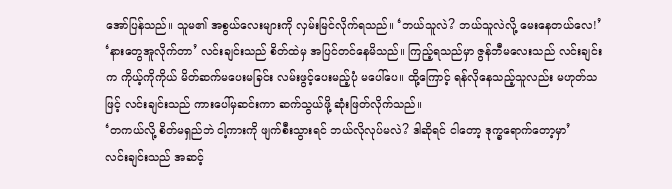အော်ပြန်သည်။ သူမ၏ အစွယ်လေးများကို လှမ်းမြင်လိုက်ရသည်။ ‘ဘယ်သူလဲ? ဘယ်သူလဲလို့ မေးနေတယ်လေ!’
‘နားတွေအူလိုက်တာ’ လင်းချင်းသည် စိတ်ထဲမှ အပြင်တင်နေမိသည်။ ကြည့်ရသည်မှာ ဇွန်ဘီမလေးသည် လင်းချင်းက ကိုယ့်ကိုကိုယ် မိတ်ဆက်မပေးမခြင်း လမ်းဖွင့်ပေးမည့်ပုံ မပေါ်ပေ။ ထို့ကြောင့် ရန်လိုနေသည့်သူလည်း မဟုတ်သဖြင့် လင်းချင်းသည် ကားပေါ်မှဆင်းကာ ဆက်သွယ်ဖို့ ဆုံးဖြတ်လိုက်သည်။
‘တကယ်လို့ စိတ်မရှည်ဘဲ ငါ့ကားကို ဖျက်စီးသွားရင် ဘယ်လိုလုပ်မလဲ? ဒါဆိုရင် ငါတော့ ဒုက္ခရောက်တော့မှာ’
လင်းချင်းသည် အဆင့်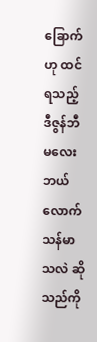ခြောက်ဟု ထင်ရသည့် ဒီဇွန်ဘီမလေး ဘယ်လောက်သန်မာသလဲ ဆိုသည်ကို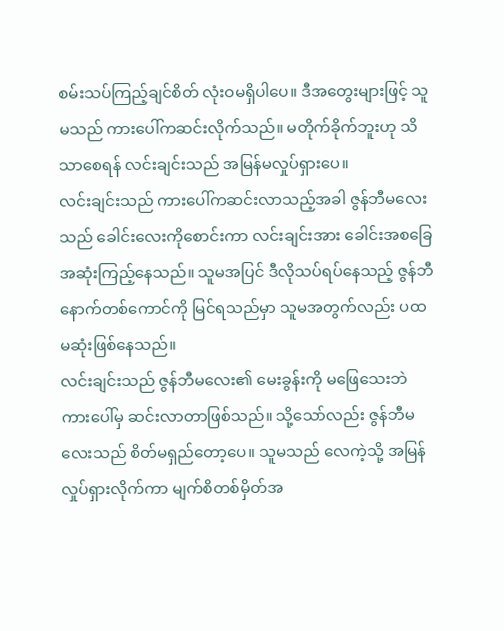စမ်းသပ်ကြည့်ချင်စိတ် လုံးဝမရှိပါပေ။ ဒီအတွေးများဖြင့် သူမသည် ကားပေါ်ကဆင်းလိုက်သည်။ မတိုက်ခိုက်ဘူးဟု သိသာစေရန် လင်းချင်းသည် အမြန်မလှုပ်ရှားပေ။
လင်းချင်းသည် ကားပေါ်ကဆင်းလာသည့်အခါ ဇွန်ဘီမလေးသည် ခေါင်းလေးကိုစောင်းကာ လင်းချင်းအား ခေါင်းအစခြေအဆုံးကြည့်နေသည်။ သူမအပြင် ဒီလိုသပ်ရပ်နေသည့် ဇွန်ဘီနောက်တစ်ကောင်ကို မြင်ရသည်မှာ သူမအတွက်လည်း ပထမဆုံးဖြစ်နေသည်။
လင်းချင်းသည် ဇွန်ဘီမလေး၏ မေးခွန်းကို မဖြေသေးဘဲ ကားပေါ်မှ ဆင်းလာတာဖြစ်သည်။ သို့သော်လည်း ဇွန်ဘီမလေးသည် စိတ်မရှည်တော့ပေ။ သူမသည် လေကဲ့သို့ အမြန်လှုပ်ရှားလိုက်ကာ မျက်စိတစ်မှိတ်အ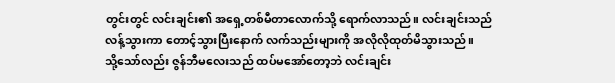တွင်းတွင် လင်းချင်း၏ အရှေ့တစ်မီတာလောက်သို့ ရောက်လာသည်။ လင်းချင်းသည် လန့်သွားကာ တောင့်သွားပြီးနောက် လက်သည်းများကို အလိုလိုထုတ်မိသွားသည်။
သို့သော်လည်း ဇွန်ဘီမလေးသည် ထပ်မအော်တော့ဘဲ လင်းချင်း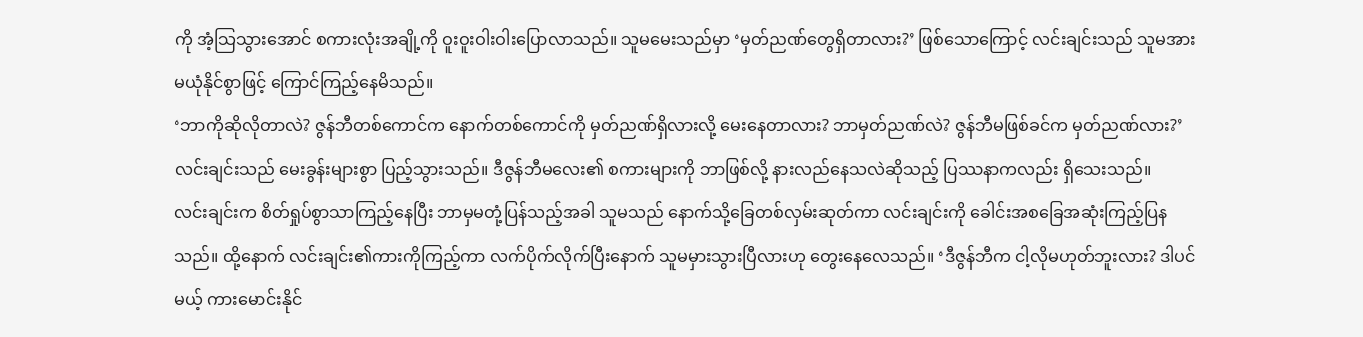ကို အံ့သြသွားအောင် စကားလုံးအချို့ကို ဝူးဝူးဝါးဝါးပြောလာသည်။ သူမမေးသည်မှာ ‘မှတ်ညဏ်တွေရှိတာလား?’ ဖြစ်သောကြောင့် လင်းချင်းသည် သူမအား မယုံနိုင်စွာဖြင့် ကြောင်ကြည့်နေမိသည်။
‘ဘာကိုဆိုလိုတာလဲ? ဇွန်ဘီတစ်ကောင်က နောက်တစ်ကောင်ကို မှတ်ညဏ်ရှိလားလို့ မေးနေတာလား? ဘာမှတ်ညဏ်လဲ? ဇွန်ဘီမဖြစ်ခင်က မှတ်ညဏ်လား?’
လင်းချင်းသည် မေးခွန်းများစွာ ပြည့်သွားသည်။ ဒီဇွန်ဘီမလေး၏ စကားများကို ဘာဖြစ်လို့ နားလည်နေသလဲဆိုသည့် ပြဿနာကလည်း ရှိသေးသည်။
လင်းချင်းက စိတ်ရှုပ်စွာသာကြည့်နေပြီး ဘာမှမတုံ့ပြန်သည့်အခါ သူမသည် နောက်သို့ခြေတစ်လှမ်းဆုတ်ကာ လင်းချင်းကို ခေါင်းအစခြေအဆုံးကြည့်ပြနသည်။ ထို့နောက် လင်းချင်း၏ကားကိုကြည့်ကာ လက်ပိုက်လိုက်ပြီးနောက် သူမမှားသွားပြီလားဟု တွေးနေလေသည်။ ‘ဒီဇွန်ဘီက ငါ့လိုမဟုတ်ဘူးလား? ဒါပင်မယ့် ကားမောင်းနိုင်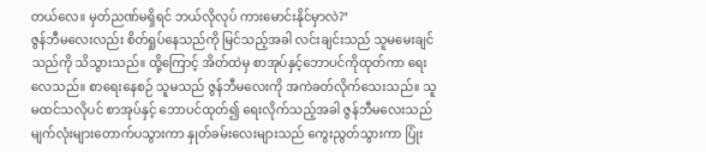တယ်လေ။ မှတ်ညဏ်မရှိရင် ဘယ်လိုလုပ် ကားမောင်းနိုင်မှာလဲ?’
ဇွန်ဘီမလေးလည်း စိတ်ရှုပ်နေသည်ကို မြင်သည့်အခါ လင်းချင်းသည် သူမမေးချင်သည်ကို သိသွားသည်။ ထို့ကြောင့် အိတ်ထဲမှ စာအုပ်နှင့်ဘောပင်ကိုထုတ်ကာ ရေးလေသည်။ စာရေးနေစဉ် သူမသည် ဇွန်ဘီမလေးကို အကဲခတ်လိုက်သေးသည်။ သူမထင်သလိုပင် စာအုပ်နှင့် ဘောပင်ထုတ်၍ ရေးလိုက်သည့်အခါ ဇွန်ဘီမလေးသည် မျက်လုံးများတောက်ပသွားကာ နှုတ်ခမ်းလေးများသည် ကွေးညွတ်သွားကာ ပြုံး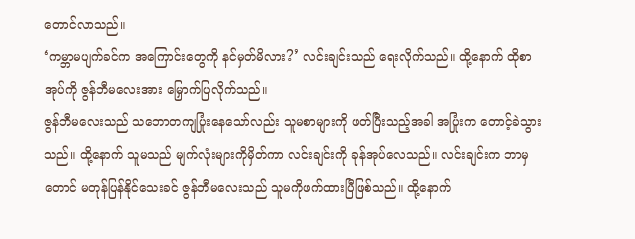တောင်လာသည်။
‘ကမ္ဘာမပျက်ခင်က အကြောင်းတွေကို နင်မှတ်မိလား?’ လင်းချင်းသည် ရေးလိုက်သည်။ ထို့နောက် ထိုစာအုပ်ကို ဇွန်ဘီမလေးအား မြှောက်ပြလိုက်သည်။
ဇွန်ဘီမလေးသည် သဘောတကျပြုံးနေသော်လည်း သူမစာများကို ဖတ်ပြီးသည့်အခါ အပြုံးက တောင့်ခဲသွားသည်။ ထို့နောက် သူမသည် မျက်လုံးများကိုမှိတ်ကာ လင်းချင်းကို ခုန်အုပ်လေသည်။ လင်းချင်းက ဘာမှတောင် မတုန်ပြန်နိုင်သေးခင် ဇွန်ဘီမလေးသည် သူမကိုဖက်ထားပြီဖြစ်သည်။ ထို့နောက်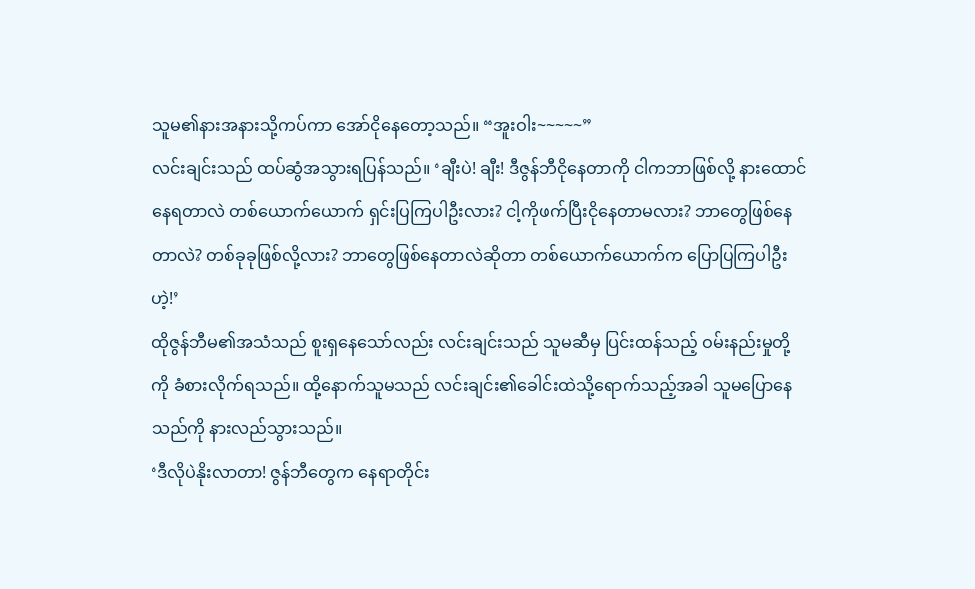သူမ၏နားအနားသို့ကပ်ကာ အော်ငိုနေတော့သည်။ “အူးဝါး~~~~~”
လင်းချင်းသည် ထပ်ဆွံအသွားရပြန်သည်။ ‘ချီးပဲ! ချီး! ဒီဇွန်ဘီငိုနေတာကို ငါကဘာဖြစ်လို့ နားထောင်နေရတာလဲ တစ်ယောက်ယောက် ရှင်းပြကြပါဦးလား? ငါ့ကိုဖက်ပြီးငိုနေတာမလား? ဘာတွေဖြစ်နေတာလဲ? တစ်ခုခုဖြစ်လို့လား? ဘာတွေဖြစ်နေတာလဲဆိုတာ တစ်ယောက်ယောက်က ပြောပြကြပါဦးဟဲ့!’
ထိုဇွန်ဘီမ၏အသံသည် စူးရှနေသော်လည်း လင်းချင်းသည် သူမဆီမှ ပြင်းထန်သည့် ဝမ်းနည်းမှုတို့ကို ခံစားလိုက်ရသည်။ ထို့နောက်သူမသည် လင်းချင်း၏ခေါင်းထဲသို့ရောက်သည့်အခါ သူမပြောနေသည်ကို နားလည်သွားသည်။
‘ဒီလိုပဲနိုးလာတာ! ဇွန်ဘီတွေက နေရာတိုင်း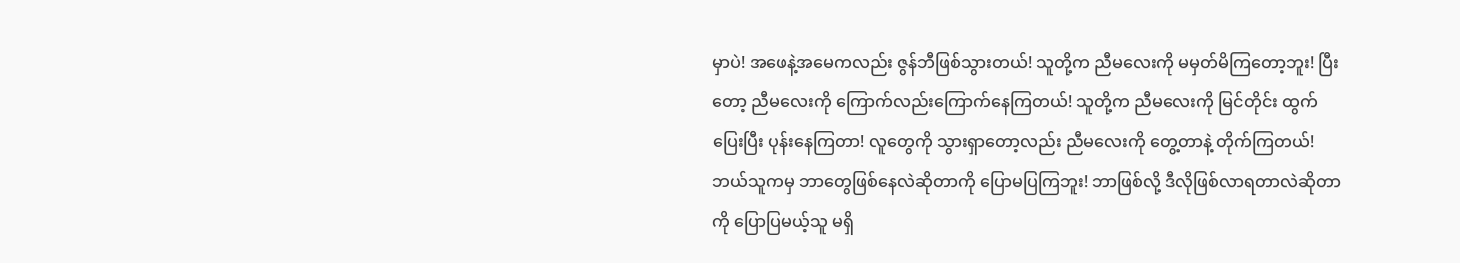မှာပဲ! အဖေနဲ့အမေကလည်း ဇွန်ဘီဖြစ်သွားတယ်! သူတို့က ညီမလေးကို မမှတ်မိကြတော့ဘူး! ပြီးတော့ ညီမလေးကို ကြောက်လည်းကြောက်နေကြတယ်! သူတို့က ညီမလေးကို မြင်တိုင်း ထွက်ပြေးပြီး ပုန်းနေကြတာ! လူတွေကို သွားရှာတော့လည်း ညီမလေးကို တွေ့တာနဲ့ တိုက်ကြတယ်! ဘယ်သူကမှ ဘာတွေဖြစ်နေလဲဆိုတာကို ပြောမပြကြဘူး! ဘာဖြစ်လို့ ဒီလိုဖြစ်လာရတာလဲဆိုတာကို ပြောပြမယ့်သူ မရှိ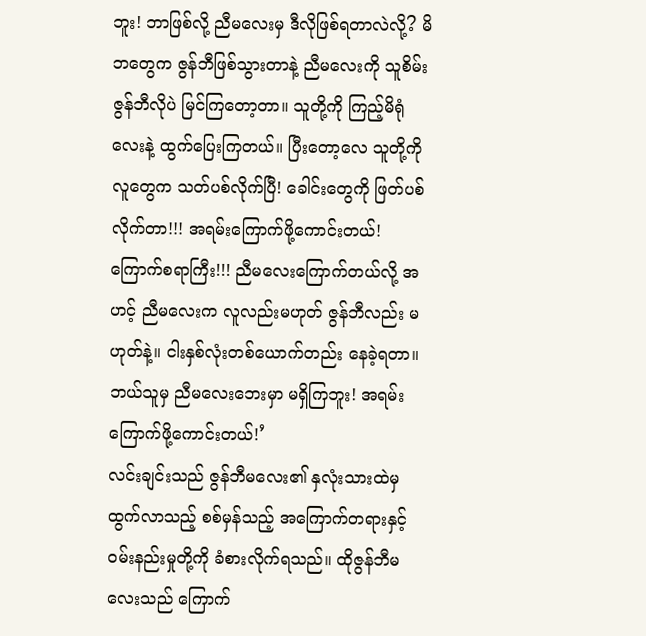ဘူး! ဘာဖြစ်လို့ ညီမလေးမှ ဒီလိုဖြစ်ရတာလဲလို့? မိဘတွေက ဇွန်ဘီဖြစ်သွားတာနဲ့ ညီမလေးကို သူစိမ်းဇွန်ဘီလိုပဲ မြင်ကြတော့တာ။ သူတို့ကို ကြည့်မိရုံလေးနဲ့ ထွက်ပြေးကြတယ်။ ပြီးတော့လေ သူတို့ကို လူတွေက သတ်ပစ်လိုက်ပြီ! ခေါင်းတွေကို ဖြတ်ပစ်လိုက်တာ!!! အရမ်းကြောက်ဖို့ကောင်းတယ်! ကြောက်စရာကြီး!!! ညီမလေးကြောက်တယ်လို့ အဟင့် ညီမလေးက လူလည်းမဟုတ် ဇွန်ဘီလည်း မဟုတ်နဲ့။ ငါးနှစ်လုံးတစ်ယောက်တည်း နေခဲ့ရတာ။ ဘယ်သူမှ ညီမလေးဘေးမှာ မရှိကြဘူး! အရမ်းကြောက်ဖို့ကောင်းတယ်!’
လင်းချင်းသည် ဇွန်ဘီမလေး၏ နှလုံးသားထဲမှ ထွက်လာသည့် စစ်မှန်သည့် အကြောက်တရားနှင့် ဝမ်းနည်းမှုတို့ကို ခံစားလိုက်ရသည်။ ထိုဇွန်ဘီမလေးသည် ကြောက်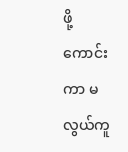ဖို့ကောင်းကာ မလွယ်ကူ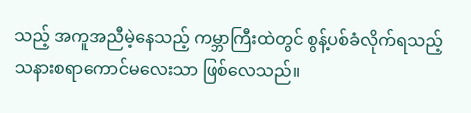သည့် အကူအညီမဲ့နေသည့် ကမ္ဘာကြီးထဲတွင် စွန့်ပစ်ခံလိုက်ရသည့် သနားစရာကောင်မလေးသာ ဖြစ်လေသည်။